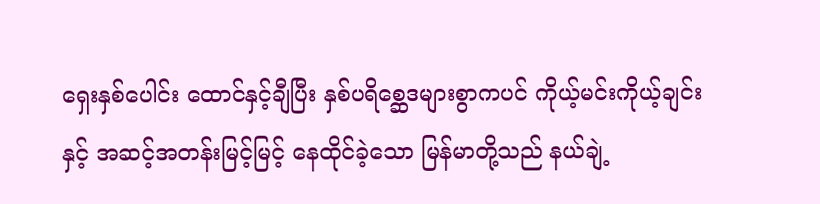ရှေးနှစ်ပေါင်း ထောင်နှင့်ချီပြီး နှစ်ပရိစ္ဆေဒများစွာကပင် ကိုယ့်မင်းကိုယ့်ချင်းနှင့် အဆင့်အတန်းမြင့်မြင့် နေထိုင်ခဲ့သော မြန်မာတို့သည် နယ်ချဲ့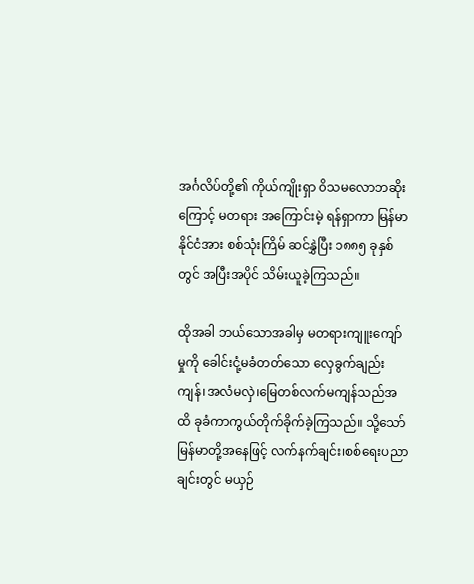အင်္ဂလိပ်တို့၏ ကိုယ်ကျိုးရှာ ၀ိသမလောဘဆိုးကြောင့် မတရား အကြောင်းမဲ့ ရန်ရှာကာ မြန်မာနိုင်ငံအား စစ်သုံးကြိမ် ဆင်နွှဲပြီး ၁၈၈၅ ခုနှစ်တွင် အပြီးအပိုင် သိမ်းယူခဲ့ကြသည်။

ထိုအခါ ဘယ်သောအခါမှ မတရားကျူးကျော်မှုကို ခေါင်းငုံ့မခံတတ်သော လှေခွက်ချည်းကျန်၊အလံမလှဲ၊မြေတစ်လက်မကျန်သည်အထိ ခုခံကာကွယ်တိုက်ခိုက်ခဲ့ကြသည်။ သို့သော် မြန်မာတို့အနေဖြင့် လက်နက်ချင်း၊စစ်ရေးပညာချင်းတွင် မယှဉ်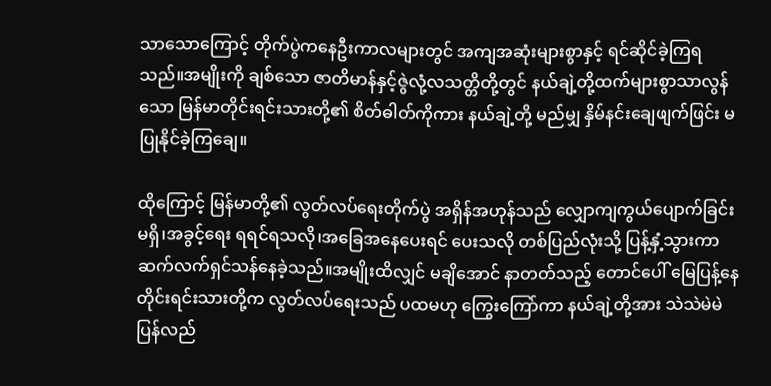သာသောကြောင့် တိုက်ပွဲကနေဦးကာလများတွင် အကျအဆုံးများစွာနှင့် ရင်ဆိုင်ခဲ့ကြရသည်။အမျိုးကို ချစ်သော ဇာတိမာန်နှင့်ဇွဲလုံ့လသတ္တိတို့တွင် နယ်ချဲ့တို့ထက်များစွာသာလွန်သော မြန်မာတိုင်းရင်းသားတို့၏ စိတ်ဓါတ်ကိုကား နယ်ချဲ့တို့ မည်မျှ နှိမ်နင်းချေဖျက်ဖြင်း မပြုနိုင်ခဲ့ကြချေ။

ထိုကြောင့် မြန်မာတို့၏ လွတ်လပ်ရေးတိုက်ပွဲ အရှိန်အဟုန်သည် လျှောကျကွယ်ပျောက်ခြင်းမရှိ၊အခွင့်ရေး ရရင်ရသလို၊အခြေအနေပေးရင် ပေးသလို တစ်ပြည်လုံးသို့ ပြန့်နှံ့သွားကာ ဆက်လက်ရှင်သန်နေခဲ့သည်။အမျိုးထိလျှင် မချိအောင် နာတတ်သည့် တောင်ပေါ် မြေပြန့်နေ တိုင်းရင်းသားတို့က လွတ်လပ်ရေးသည် ပထမဟု ကြွေးကြော်ကာ နယ်ချဲ့တို့အား သဲသဲမဲမဲ ပြန်လည်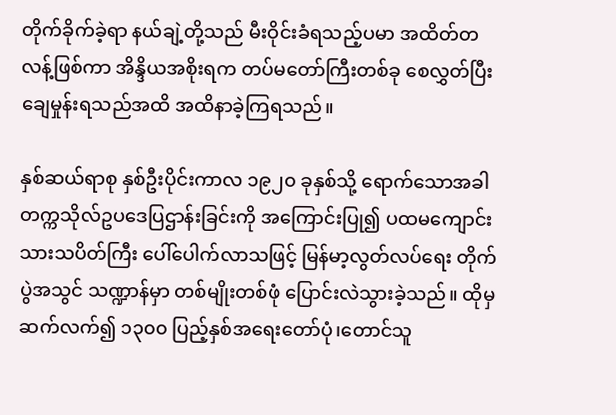တိုက်ခိုက်ခဲ့ရာ နယ်ချဲ့တို့သည် မီးဝိုင်းခံရသည့်ပမာ အထိတ်တလန့်ဖြစ်ကာ အိန္ဒိယအစိုးရက တပ်မတော်ကြီးတစ်ခု စေလွှတ်ပြီး ချေမှုန်းရသည်အထိ အထိနာခဲ့ကြရသည်။

နှစ်ဆယ်ရာစု နှစ်ဦးပိုင်းကာလ ၁၉၂၀ ခုနှစ်သို့ ရောက်သောအခါ တက္ကသိုလ်ဥပဒေပြဌာန်းခြင်းကို အကြောင်းပြု၍ ပထမကျောင်းသားသပိတ်ကြီး ပေါ်ပေါက်လာသဖြင့် မြန်မာ့လွတ်လပ်ရေး တိုက်ပွဲအသွင် သဏ္ဍာန်မှာ တစ်မျိုးတစ်ဖုံ ပြောင်းလဲသွားခဲ့သည်။ ထိုမှ ဆက်လက်၍ ၁၃၀၀ ပြည့်နှစ်အရေးတော်ပုံ၊တောင်သူ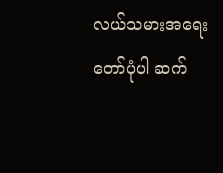လယ်သမားအရေးတော်ပုံပါ ဆက်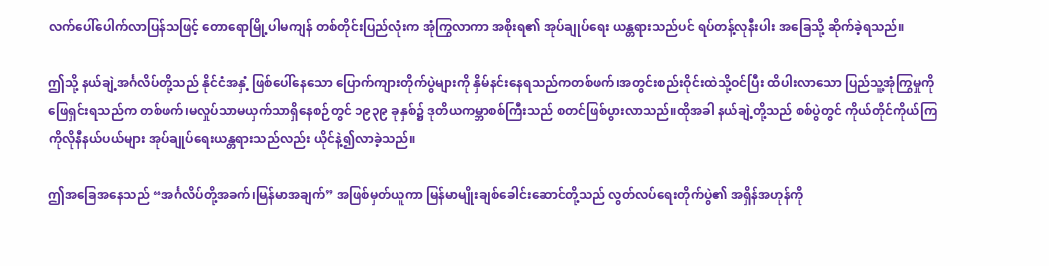လက်ပေါ်ပေါက်လာပြန်သဖြင့် တောရောမြို့ပါမကျန် တစ်တိုင်းပြည်လုံးက အုံကြွလာကာ အစိုးရ၏ အုပ်ချုပ်ရေး ယန္တရားသည်ပင် ရပ်တန့်လုနီးပါး အခြေသို့ ဆိုက်ခဲ့ရသည်။

ဤသို့ နယ်ချဲ့အင်္ဂလိပ်တို့သည် နိုင်ငံအနှံ့ ဖြစ်ပေါ်နေသော ပြောက်ကျားတိုက်ပွဲများကို နှိမ်နင်းနေရသည်ကတစ်ဖက်၊အတွင်းစည်းဝိုင်းထဲသို့ဝင်ပြီး ထိပါးလာသော ပြည်သူ့အုံကြွမှုကို ဖြေရှင်းရသည်က တစ်ဖက်၊မလှုပ်သာမယှက်သာရှိနေစဉ်တွင် ၁၉၃၉ ခုနှစ်၌ ဒုတိယကမ္ဘာစစ်ကြီးသည် စတင်ဖြစ်ပွားလာသည်။ထိုအခါ နယ်ချဲ့တို့သည် စစ်ပွဲတွင် ကိုယ်တိုင်ကိုယ်ကြ ကိုလိုနီနယ်ပယ်များ အုပ်ချုပ်ရေးယန္တရားသည်လည်း ယိုင်နဲ့၍လာခဲ့သည်။

ဤအခြေအနေသည် “အင်္ဂလိပ်တို့အခက်၊မြန်မာအချက်” အဖြစ်မှတ်ယူကာ မြန်မာမျိုးချစ်ခေါင်းဆောင်တို့သည် လွတ်လပ်ရေးတိုက်ပွဲ၏ အရှိန်အဟုန်ကို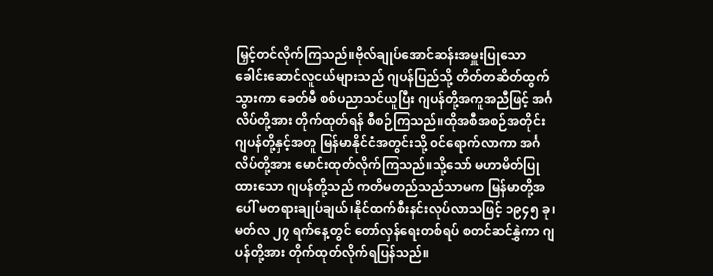မြှင့်တင်လိုက်ကြသည်။ဗိုလ်ချုပ်အောင်ဆန်းအမှူးပြုသော ခေါင်းဆောင်လူငယ်များသည် ဂျပန်ပြည်သို့ တိတ်တဆိတ်ထွက်သွားကာ ခေတ်မီ စစ်ပညာသင်ယူပြီး ဂျပန်တို့အကူအညီဖြင့် အင်္ဂလိပ်တို့အား တိုက်ထုတ်ရန် စီစဉ်ကြသည်။ထိုအစီအစဉ်အတိုင်း ဂျပန်တို့နှင့်အတူ မြန်မာနိုင်ငံအတွင်းသို့ ၀င်ရောက်လာကာ အင်္ဂလိပ်တို့အား မောင်းထုတ်လိုက်ကြသည်။သို့သော် မဟာမိတ်ပြုထားသော ဂျပန်တို့သည် ကတိမတည်သည်သာမက မြန်မာတို့အပေါ် မတရားချုပ်ချယ်၊နိုင်ထက်စီးနင်းလုပ်လာသဖြင့် ၁၉၄၅ ခု၊မတ်လ ၂၇ ရက်နေ့တွင် တော်လှန်ရေးတစ်ရပ် စတင်ဆင်နွှဲကာ ဂျပန်တို့အား တိုက်ထုတ်လိုက်ရပြန်သည်။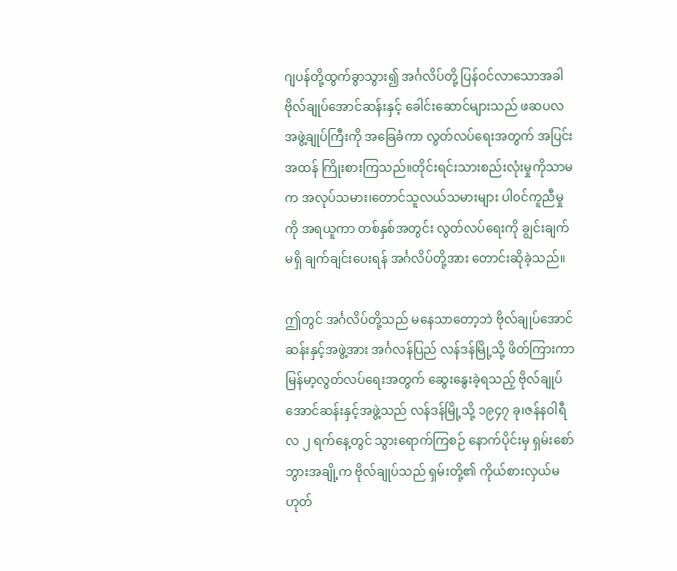ဂျပန်တို့ထွက်ခွာသွား၍ အင်္ဂလိပ်တို့ ပြန်ဝင်လာသောအခါ ဗိုလ်ချုပ်အောင်ဆန်းနှင့် ခေါင်းဆောင်များသည် ဖဆပလ အဖွဲ့ချုပ်ကြီးကို အခြေခံကာ လွတ်လပ်ရေးအတွက် အပြင်းအထန် ကြိုးစားကြသည်။တိုင်းရင်းသားစည်းလုံးမှုကိုသာမက အလုပ်သမား၊တောင်သူလယ်သမားများ ပါ၀င်ကူညီမှုကို အရယူကာ တစ်နှစ်အတွင်း လွတ်လပ်ရေးကို ချွင်းချက်မရှိ ချက်ချင်းပေးရန် အင်္ဂလိပ်တို့အား တောင်းဆိုခဲ့သည်။

ဤတွင် အင်္ဂလိပ်တို့သည် မနေသာတော့ဘဲ ဗိုလ်ချုပ်အောင်ဆန်းနှင့်အဖွဲ့အား အင်္ဂလန်ပြည် လန်ဒန်မြို့သို့ ဖိတ်ကြားကာ မြန်မာ့လွတ်လပ်ရေးအတွက် ဆွေးနွေးခဲ့ရသည့် ဗိုလ်ချုပ်အောင်ဆန်းနှင့်အဖွဲ့သည် လန်ဒန်မြို့သို့ ၁၉၄၇ ခု၊ဇန်နဝါရီလ ၂ ရက်နေ့တွင် သွားရောက်ကြစဉ် နောက်ပိုင်းမှ ရှမ်းစော်ဘွားအချို့က ဗိုလ်ချုပ်သည် ရှမ်းတို့၏ ကိုယ်စားလှယ်မဟုတ်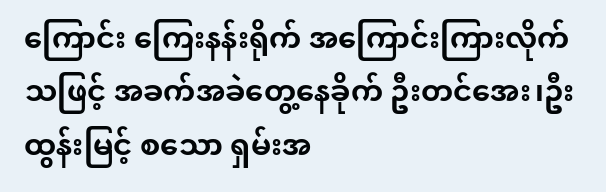ကြောင်း ကြေးနန်းရိုက် အကြောင်းကြားလိုက်သဖြင့် အခက်အခဲတွေ့နေခိုက် ဦးတင်အေး၊ဦးထွန်းမြင့် စသော ရှမ်းအ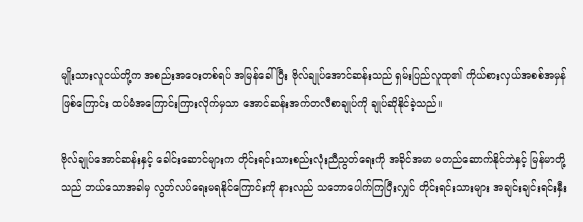မျိုးသားလူငယ်တို့က အစည်းအဝေးတစ်ရပ် အမြန်ခေါ်ပြီး ဗိုလ်ချုပ်အောင်ဆန်းသည် ရှမ်းပြည်လူထု၏ ကိုယ်စားလှယ်အစစ်အမှန်ဖြစ်ကြောင်း ထပ်မံအကြောင်းကြားလိုက်မှသာ အောင်ဆန်းအက်တလီစာချုပ်ကို ချုပ်ဆိုနိုင်ခဲ့သည်။

ဗိုလ်ချုပ်အောင်ဆန်းနှင့် ခေါင်းဆောင်များက တိုင်းရင်းသားစည်းလုံးညီညွတ်ရေးကို အခိုင်အမာ မတည်ဆောက်နိုင်ဘဲနှင့် မြန်မာတို့သည် ဘယ်သောအခါမှ လွတ်လပ်ရေးမရနိုင်ကြောင်းကို နားလည် သဘောပေါက်ကြပြီးလျှင် တိုင်းရင်းသားများ အချင်းချင်းရင်းနှီး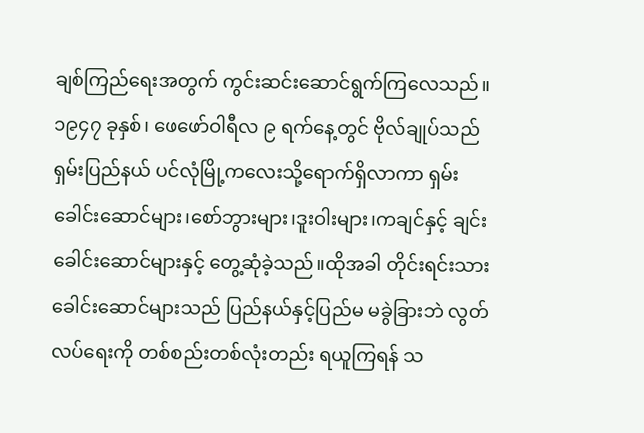ချစ်ကြည်ရေးအတွက် ကွင်းဆင်းဆောင်ရွက်ကြလေသည်။၁၉၄၇ ခုနှစ်၊ ဖေဖော်ဝါရီလ ၉ ရက်နေ့တွင် ဗိုလ်ချုပ်သည် ရှမ်းပြည်နယ် ပင်လုံမြို့ကလေးသို့ရောက်ရှိလာကာ ရှမ်းခေါင်းဆောင်များ၊စော်ဘွားများ၊ဒူးဝါးများ၊ကချင်နှင့် ချင်းခေါင်းဆောင်များနှင့် တွေ့ဆုံခဲ့သည်။ထိုအခါ တိုင်းရင်းသားခေါင်းဆောင်များသည် ပြည်နယ်နှင့်ပြည်မ မခွဲခြားဘဲ လွတ်လပ်ရေးကို တစ်စည်းတစ်လုံးတည်း ရယူကြရန် သ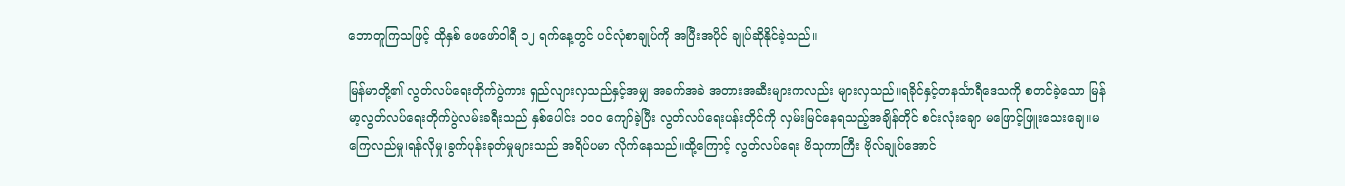ဘောတူကြသဖြင့် ထိုနှစ် ဖေဖော်ဝါရီ ၁၂ ရက်နေ့တွင် ပင်လုံစာချုပ်ကို အပြီးအပိုင် ချုပ်ဆိုနိုင်ခဲ့သည်။

မြန်မာတို့၏ လွတ်လပ်ရေးတိုက်ပွဲကား ရှည်လျားလှသည်နှင့်အမျှ အခက်အခဲ အတားအဆီးများကလည်း များလှသည်။ရခိုင်နှင့်တနင်္သာရီဒေသကို စတင်ခဲ့သော မြန်မာ့လွတ်လပ်ရေးတိုက်ပွဲလမ်းခရီးသည် နှစ်ပေါင်း ၁၀၀ ကျော်ခဲ့ပြီး လွတ်လပ်ရေးပန်းတိုင်ကို လှမ်းမြင်နေရသည့်အချိန်တိုင် စင်းလုံးချော မဖြောင့်ဖြူးသေးချေ။မကြေလည်မှု၊ရန်လိုမှု၊ခွက်ပုန်းခုတ်မှုများသည် အရိပ်ပမာ လိုက်နေသည်။ထို့ကြောင့် လွတ်လပ်ရေး ဗိသုကာကြီး ဗိုလ်ချုပ်အောင်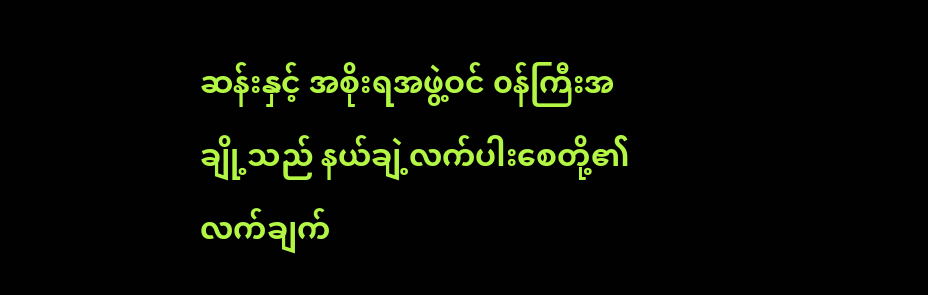ဆန်းနှင့် အစိုးရအဖွဲ့ဝင် ၀န်ကြီးအချို့သည် နယ်ချဲ့လက်ပါးစေတို့၏ လက်ချက်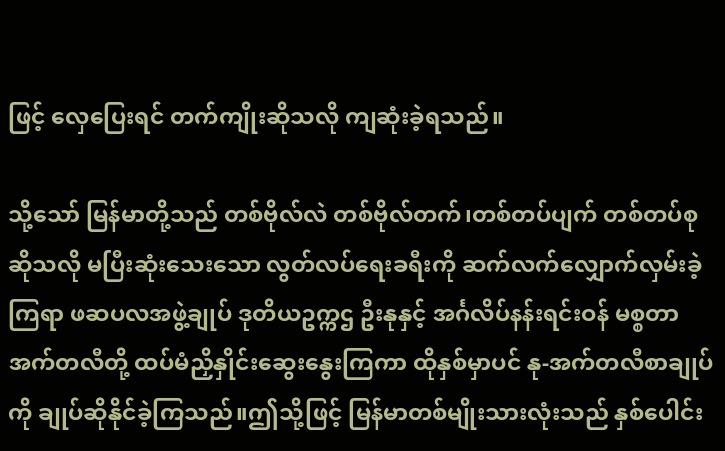ဖြင့် လှေပြေးရင် တက်ကျိုးဆိုသလို ကျဆုံးခဲ့ရသည်။

သို့သော် မြန်မာတို့သည် တစ်ဗိုလ်လဲ တစ်ဗိုလ်တက်၊တစ်တပ်ပျက် တစ်တပ်စုဆိုသလို မပြီးဆုံးသေးသော လွတ်လပ်ရေးခရီးကို ဆက်လက်လျှောက်လှမ်းခဲ့ကြရာ ဖဆပလအဖွဲ့ချုပ် ဒုတိယဥက္ကဌ ဦးနုနှင့် အင်္ဂလိပ်နန်းရင်းဝန် မစ္စတာအက်တလီတို့ ထပ်မံညှိနှိုင်းဆွေးနွေးကြကာ ထိုနှစ်မှာပင် နု-အက်တလီစာချုပ်ကို ချုပ်ဆိုနိုင်ခဲ့ကြသည်။ဤသို့ဖြင့် မြန်မာတစ်မျိုးသားလုံးသည် နှစ်ပေါင်း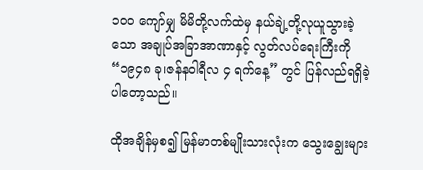၁၀၀ ကျော်မျှ မိမိတို့လက်ထဲမှ နယ်ချဲ့တို့လုယူသွားခဲ့သော အချုပ်အခြာအာဏာနှင့် လွတ်လပ်ရေးကြီးကို “၁၉၄၈ ခု၊ဇန်နဝါရီလ ၄ ရက်နေ့” တွင် ပြန်လည်ရရှိခဲ့ပါတော့သည်။

ထိုအချိန်မှစ၍ မြန်မာတစ်မျိုးသားလုံးက သွေးချွေးများ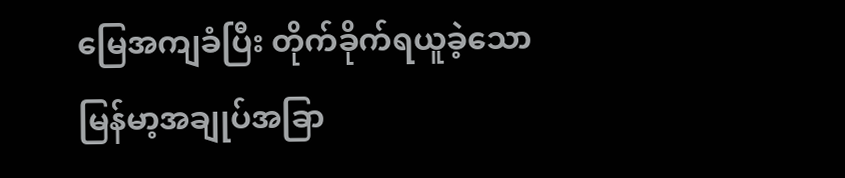မြေအကျခံပြီး တိုက်ခိုက်ရယူခဲ့သော မြန်မာ့အချုပ်အခြာ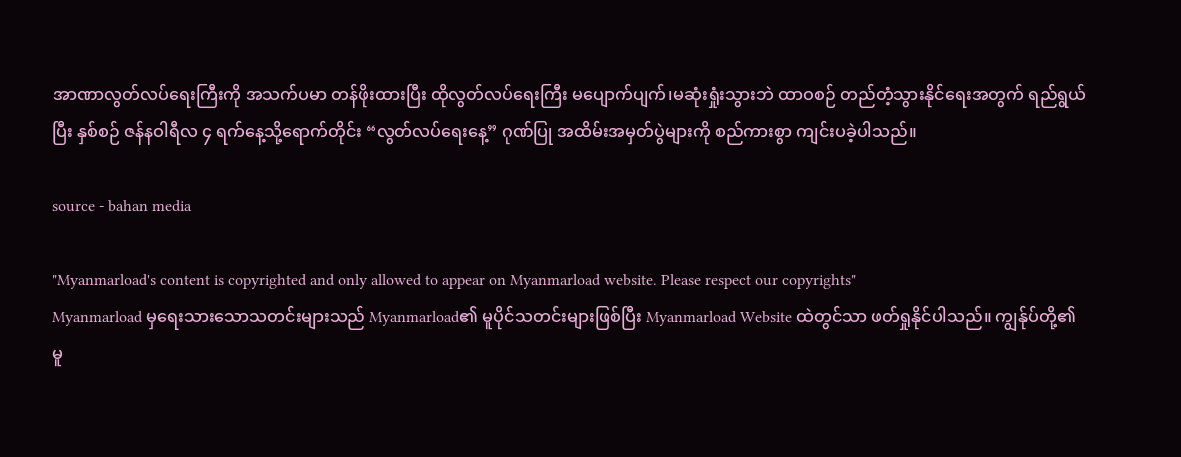အာဏာလွတ်လပ်ရေးကြီးကို အသက်ပမာ တန်ဖိုးထားပြီး ထိုလွတ်လပ်ရေးကြီး မပျောက်ပျက်၊မဆုံးရှုံးသွားဘဲ ထာဝစဉ် တည်တံ့သွားနိုင်ရေးအတွက် ရည်ရွယ်ပြီး နှစ်စဉ် ဇန်နဝါရီလ ၄ ရက်နေ့သို့ရောက်တိုင်း “လွတ်လပ်ရေးနေ့” ဂုဏ်ပြု အထိမ်းအမှတ်ပွဲများကို စည်ကားစွာ ကျင်းပခဲ့ပါသည်။

source - bahan media

"Myanmarload's content is copyrighted and only allowed to appear on Myanmarload website. Please respect our copyrights"
Myanmarload မှရေးသားသောသတင်းများသည် Myanmarload၏ မူပိုင်သတင်းများဖြစ်ပြီး Myanmarload Website ထဲတွင်သာ ဖတ်ရှုနိုင်ပါသည်။ ကျွန်ုပ်တို့၏ မူ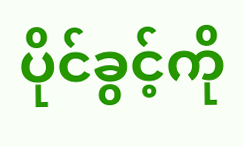ပိုင်ခွင့်ကို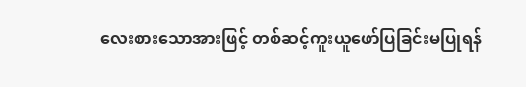လေးစားသောအားဖြင့် တစ်ဆင့်ကူးယူဖော်ပြခြင်းမပြုရန်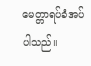မေတ္တာရပ်ခံအပ်ပါသည်။